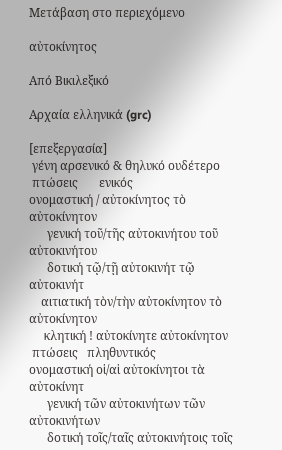Μετάβαση στο περιεχόμενο

αὐτοκίνητος

Από Βικιλεξικό

Αρχαία ελληνικά (grc)

[επεξεργασία]
 γένη αρσενικό & θηλυκό ουδέτερο
 πτώσεις       ενικός
ονομαστική / αὐτοκίνητος τὸ αὐτοκίνητον
      γενική τοῦ/τῆς αὐτοκινήτου τοῦ αὐτοκινήτου
      δοτική τῷ/τῇ αὐτοκινήτ τῷ αὐτοκινήτ
    αιτιατική τὸν/τὴν αὐτοκίνητον τὸ αὐτοκίνητον
     κλητική ! αὐτοκίνητε αὐτοκίνητον
 πτώσεις   πληθυντικός
ονομαστική οἱ/αἱ αὐτοκίνητοι τὰ αὐτοκίνητ
      γενική τῶν αὐτοκινήτων τῶν αὐτοκινήτων
      δοτική τοῖς/ταῖς αὐτοκινήτοις τοῖς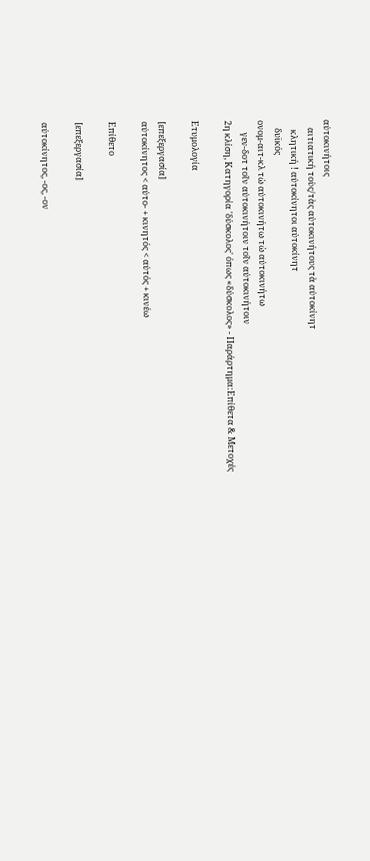αὐτοκινήτοις
    αιτιατική τοὺς/τὰς αὐτοκινήτους τὰ αὐτοκίνητ
     κλητική ! αὐτοκίνητοι αὐτοκίνητ
    δυϊκός
ονομ-αιτ-κλ τὼ αὐτοκινήτω τὼ αὐτοκινήτω
      γεν-δοτ τοῖν αὐτοκινήτοιν τοῖν αὐτοκινήτοιν
2η κλίση, Κατηγορία 'δύσκολος' όπως «δύσκολος» - Παράρτημα:Επίθετα & Μετοχές

Ετυμολογία

[επεξεργασία]
αὐτοκίνητος < αὐτο- + κινητός < αὐτός + κινέω

Επίθετο

[επεξεργασία]

αὐτοκίνητος, -ος, -ον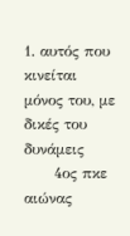1. αυτός που κινείται μόνος του, με δικές του δυνάμεις
      4ος πκε αιώνας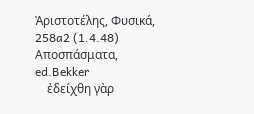Ἀριστοτέλης, Φυσικά, 258a2 (1.4.48) Αποσπάσματα, ed.Bekker
    ἐδείχθη γὰρ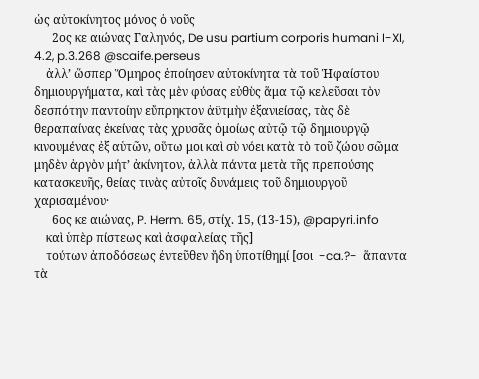ὡς αὐτοκίνητος μόνος ὁ νοῦς
      2ος κε αιώνας Γαληνός, De usu partium corporis humani I-XI, 4.2, p.3.268 @scaife.perseus
    ἀλλ’ ὥσπερ Ὅμηρος ἐποίησεν αὐτοκίνητα τὰ τοῦ Ἡφαίστου δημιουργήματα, καὶ τὰς μὲν φύσας εὐθὺς ἅμα τῷ κελεῦσαι τὸν δεσπότην παντοίην εὔπρηκτον ἀϋτμὴν ἐξανιείσας, τὰς δὲ θεραπαίνας ἐκείνας τὰς χρυσᾶς ὁμοίως αὐτῷ τῷ δημιουργῷ κινουμένας ἐξ αὑτῶν, οὕτω μοι καὶ σὺ νόει κατὰ τὸ τοῦ ζώου σῶμα μηδὲν ἀργὸν μήτ’ ἀκίνητον, ἀλλὰ πάντα μετὰ τῆς πρεπούσης κατασκευῆς, θείας τινὰς αὐτοῖς δυνάμεις τοῦ δημιουργοῦ χαρισαμένου·
      6ος κε αιώνας, P. Herm. 65, στίχ. 15, (13-15), @papyri.info
    καὶ ὑπὲρ πίστεως καὶ ἀσφαλείας τῆς]
    τούτων ἀποδόσεως ἐντεῦθεν ἤδη ὑποτίθημί̣ [σοι  -ca.?-  ἅπαντα τὰ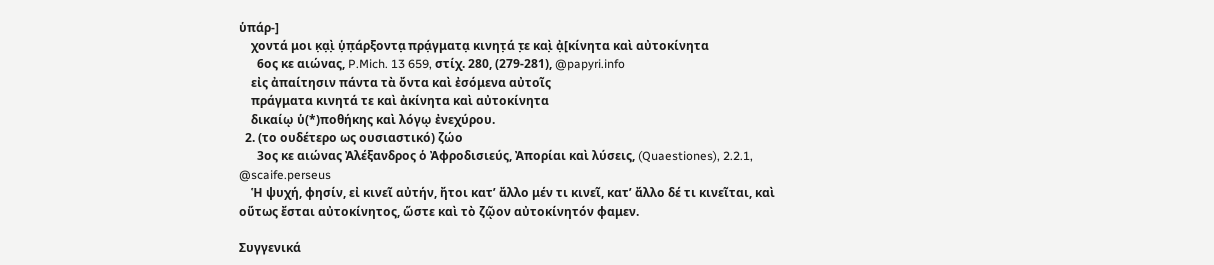ὑπάρ-]
    χοντά μοι κ̣α̣ὶ̣ ὑ̣π̣άρξοντα̣ πρά̣γματα̣ κινητ̣ά τ̣ε καὶ̣ ἀ̣[κίνητα καὶ αὐτοκίνητα
      6ος κε αιώνας, P.Mich. 13 659, στίχ. 280, (279-281), @papyri.info
    εἰς ἀπαίτησιν πάντα τὰ ὄντα καὶ ἐσόμενα αὐτοῖς
    πράγματα κινητά τε καὶ ἀκίνητα καὶ αὐτοκίνητα
    δικαίῳ ὑ(*)ποθήκης καὶ λόγῳ ἐνεχύρου.
  2. (το ουδέτερο ως ουσιαστικό) ζώο
      3ος κε αιώνας Ἀλέξανδρος ὁ Ἀφροδισιεύς, Ἀπορίαι καὶ λύσεις, (Quaestiones), 2.2.1, @scaife.perseus
    Ἡ ψυχή, φησίν, εἰ κινεῖ αὐτήν, ἤτοι κατ’ ἄλλο μέν τι κινεῖ, κατ’ ἄλλο δέ τι κινεῖται, καὶ οὕτως ἔσται αὐτοκίνητος, ὥστε καὶ τὸ ζῷον αὐτοκίνητόν φαμεν.

Συγγενικά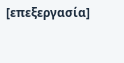[επεξεργασία]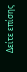Δείτε επίσης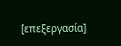[επεξεργασία]